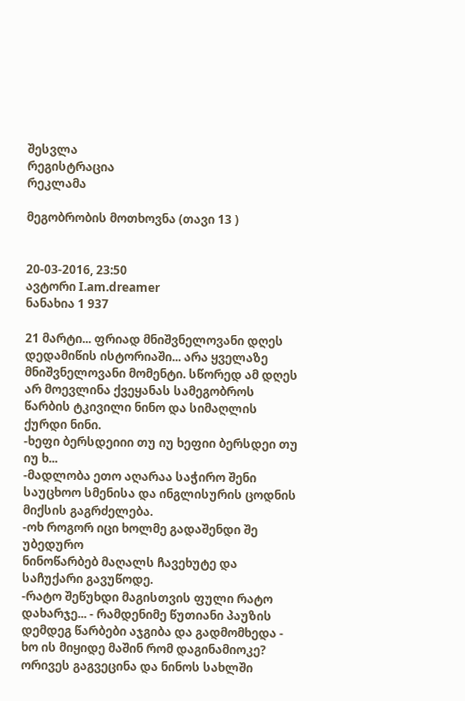შესვლა
რეგისტრაცია
რეკლამა

მეგობრობის მოთხოვნა (თავი 13 )


20-03-2016, 23:50
ავტორი I.am.dreamer
ნანახია 1 937

21 მარტი... ფრიად მნიშვნელოვანი დღეს დედამიწის ისტორიაში... არა ყველაზე მნიშვნელოვანი მომენტი. სწორედ ამ დღეს არ მოევლინა ქვეყანას სამეგობროს წარბის ტკივილი ნინო და სიმაღლის ქურდი ნინი.
-ხეფი ბერსდეიიი თუ იუ ხეფიი ბერსდეი თუ იუ ხ...
-მადლობა ეთო აღარაა საჭირო შენი საუცხოო სმენისა და ინგლისურის ცოდნის მიქსის გაგრძელება.
-ოხ როგორ იცი ხოლმე გადაშენდი შე უბედურო
ნინოწარბებ მაღალს ჩავეხუტე და საჩუქარი გავუწოდე.
-რატო შეწუხდი მაგისთვის ფული რატო დახარჯე... - რამდენიმე წუთიანი პაუზის დემდეგ წარბები აჯგიბა და გადმომხედა - ხო ის მიყიდე მაშინ რომ დაგინამიოკე?
ორივეს გაგვეცინა და ნინოს სახლში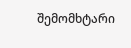შემომხტარი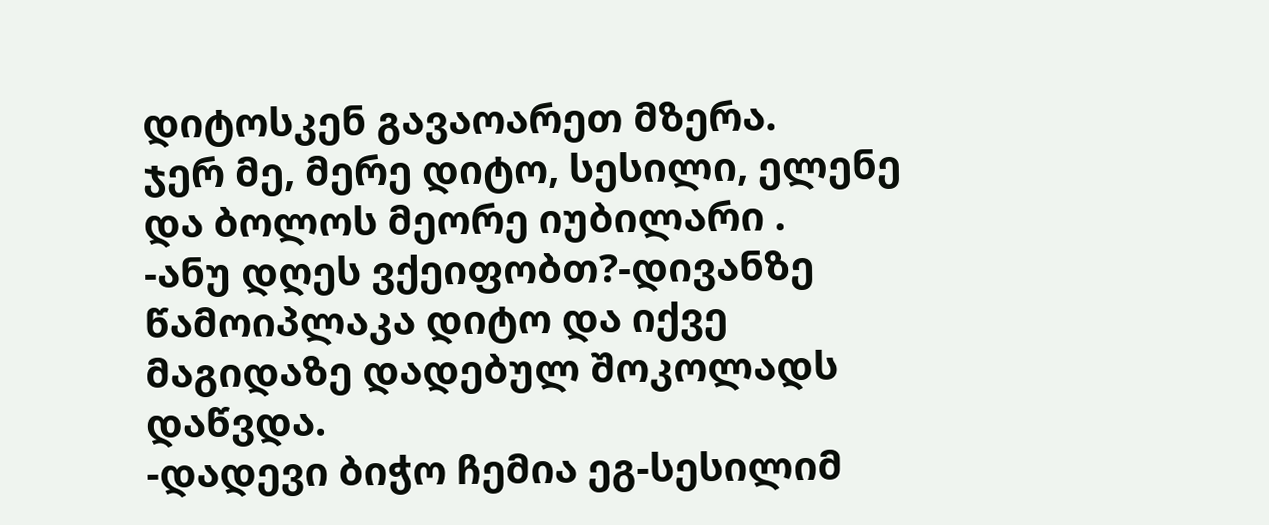დიტოსკენ გავაოარეთ მზერა.
ჯერ მე, მერე დიტო, სესილი, ელენე და ბოლოს მეორე იუბილარი .
-ანუ დღეს ვქეიფობთ?-დივანზე წამოიპლაკა დიტო და იქვე მაგიდაზე დადებულ შოკოლადს დაწვდა.
-დადევი ბიჭო ჩემია ეგ-სესილიმ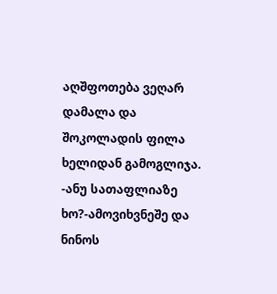აღშფოთება ვეღარ დამალა და შოკოლადის ფილა ხელიდან გამოგლიჯა.
-ანუ სათაფლიაზე ხო?-ამოვიხვნეშე და ნინოს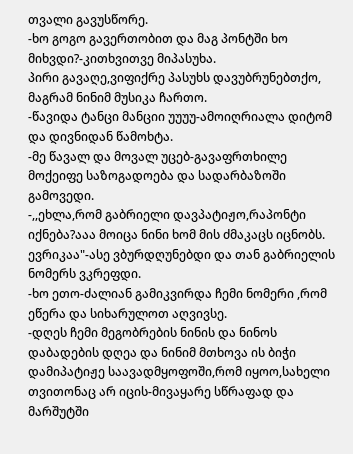თვალი გავუსწორე.
-ხო გოგო გავერთობით და მაგ პონტში ხო მიხვდი?-კითხვითვე მიპასუხა.
პირი გავაღე,ვიფიქრე პასუხს დავუბრუნებთქო, მაგრამ ნინიმ მუსიკა ჩართო.
-წავიდა ტანცი მანციი უუუუ-ამოიღრიალა დიტომ და დივნიდან წამოხტა.
-მე წავალ და მოვალ უცებ-გავაფრთხილე მოქეიფე საზოგადოება და სადარბაზოში გამოვედი.
-,,ეხლა,რომ გაბრიელი დავპატიჟო,რაპონტი იქნება?ააა მოიცა ნინი ხომ მის ძმაკაცს იცნობს. ევრიკაა"-ასე ვბურდღუნებდი და თან გაბრიელის ნომერს ვკრეფდი.
-ხო ეთო-ძალიან გამიკვირდა ჩემი ნომერი ,რომ ეწერა და სიხარულოთ აღვივსე.
-დღეს ჩემი მეგობრების ნინის და ნინოს დაბადების დღეა და ნინიმ მთხოვა ის ბიჭი დამიპატიჟე საავადმყოფოში,რომ იყოო,სახელი თვითონაც არ იცის-მივაყარე სწრაფად და მარშუტში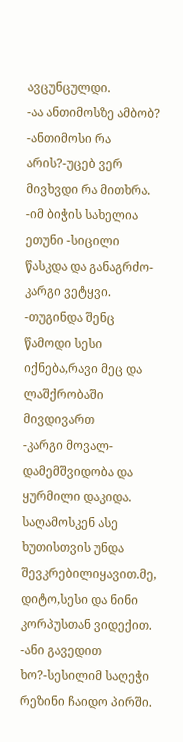ავცუნცულდი.
-აა ანთიმოსზე ამბობ?
-ანთიმოსი რა არის?-უცებ ვერ მივხვდი რა მითხრა.
-იმ ბიჭის სახელია ეთუნი -სიცილი წასკდა და განაგრძო-კარგი ვეტყვი.
-თუგინდა შენც წამოდი სესი იქნება,რავი მეც და ლაშქრობაში მივდივართ
-კარგი მოვალ-დამემშვიდობა და ყურმილი დაკიდა.
საღამოსკენ ასე ხუთისთვის უნდა შევკრებილიყავით.მე, დიტო,სესი და ნინი კორპუსთან ვიდექით.
-ანი გავედით ხო?-სესილიმ საღეჭი რეზინი ჩაიდო პირში.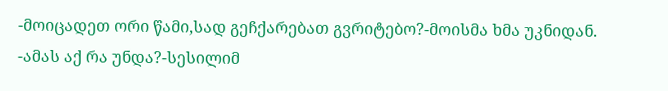-მოიცადეთ ორი წამი,სად გეჩქარებათ გვრიტებო?-მოისმა ხმა უკნიდან.
-ამას აქ რა უნდა?-სესილიმ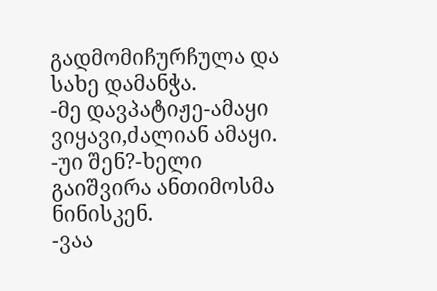გადმომიჩურჩულა და სახე დამანჭა.
-მე დავპატიჟე-ამაყი ვიყავი,ძალიან ამაყი.
-უი შენ?-ხელი გაიშვირა ანთიმოსმა ნინისკენ.
-ვაა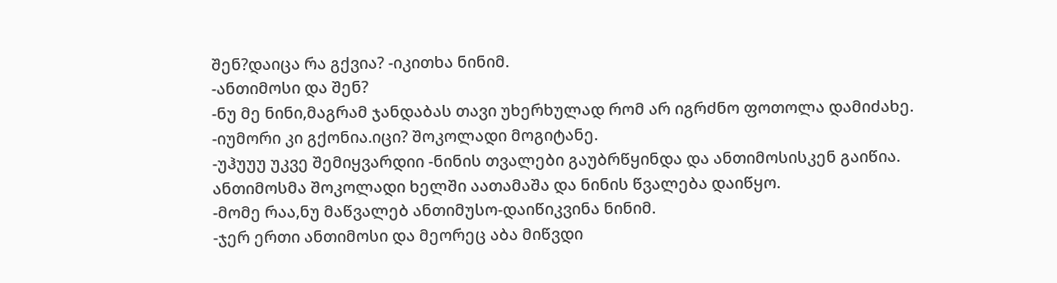შენ?დაიცა რა გქვია? -იკითხა ნინიმ.
-ანთიმოსი და შენ?
-ნუ მე ნინი,მაგრამ ჯანდაბას თავი უხერხულად რომ არ იგრძნო ფოთოლა დამიძახე.
-იუმორი კი გქონია.იცი? შოკოლადი მოგიტანე.
-უჰუუუ უკვე შემიყვარდიი -ნინის თვალები გაუბრწყინდა და ანთიმოსისკენ გაიწია.
ანთიმოსმა შოკოლადი ხელში აათამაშა და ნინის წვალება დაიწყო.
-მომე რაა,ნუ მაწვალებ ანთიმუსო-დაიწიკვინა ნინიმ.
-ჯერ ერთი ანთიმოსი და მეორეც აბა მიწვდი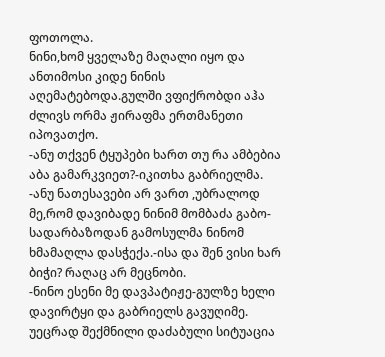ფოთოლა.
ნინი,ხომ ყველაზე მაღალი იყო და ანთიმოსი კიდე ნინის აღემატებოდა.გულში ვფიქრობდი აჰა ძლივს ორმა ჟირაფმა ერთმანეთი იპოვათქო.
-ანუ თქვენ ტყუპები ხართ თუ რა ამბებია აბა გამარკვიეთ?-იკითხა გაბრიელმა.
-ანუ ნათესავები არ ვართ ,უბრალოდ მე,რომ დავიბადე ნინიმ მომბაძა გაბო-სადარბაზოდან გამოსულმა ნინომ ხმამაღლა დასჭექა.-ისა და შენ ვისი ხარ ბიჭი? რაღაც არ მეცნობი.
-ნინო ესენი მე დავპატიჟე-გულზე ხელი დავირტყი და გაბრიელს გავუღიმე.
უეცრად შექმნილი დაძაბული სიტუაცია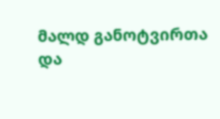მალდ განოტვირთა და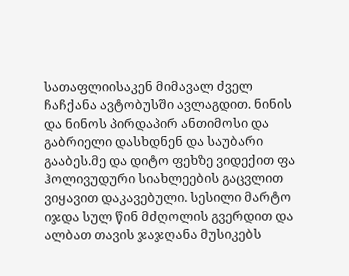სათაფლიისაკენ მიმავალ ძველ ჩაჩქანა ავტობუსში ავლაგდით. ნინის და ნინოს პირდაპირ ანთიმოსი და გაბრიელი დასხდნენ და საუბარი გააბეს.მე და დიტო ფეხზე ვიდექით ფა ჰოლივუდური სიახლეების გაცვლით ვიყავით დაკავებული. სესილი მარტო იჯდა სულ წინ მძღოლის გვერდით და ალბათ თავის ჯაჯღანა მუსიკებს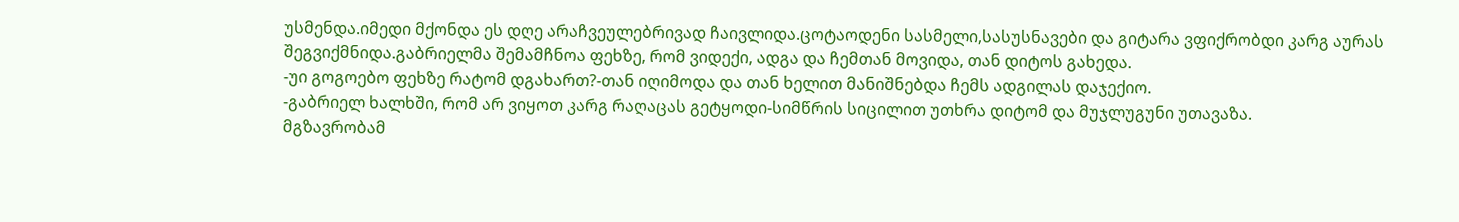უსმენდა.იმედი მქონდა ეს დღე არაჩვეულებრივად ჩაივლიდა.ცოტაოდენი სასმელი,სასუსნავები და გიტარა ვფიქრობდი კარგ აურას შეგვიქმნიდა.გაბრიელმა შემამჩნოა ფეხზე, რომ ვიდექი, ადგა და ჩემთან მოვიდა, თან დიტოს გახედა.
-უი გოგოებო ფეხზე რატომ დგახართ?-თან იღიმოდა და თან ხელით მანიშნებდა ჩემს ადგილას დაჯექიო.
-გაბრიელ ხალხში, რომ არ ვიყოთ კარგ რაღაცას გეტყოდი-სიმწრის სიცილით უთხრა დიტომ და მუჯლუგუნი უთავაზა.
მგზავრობამ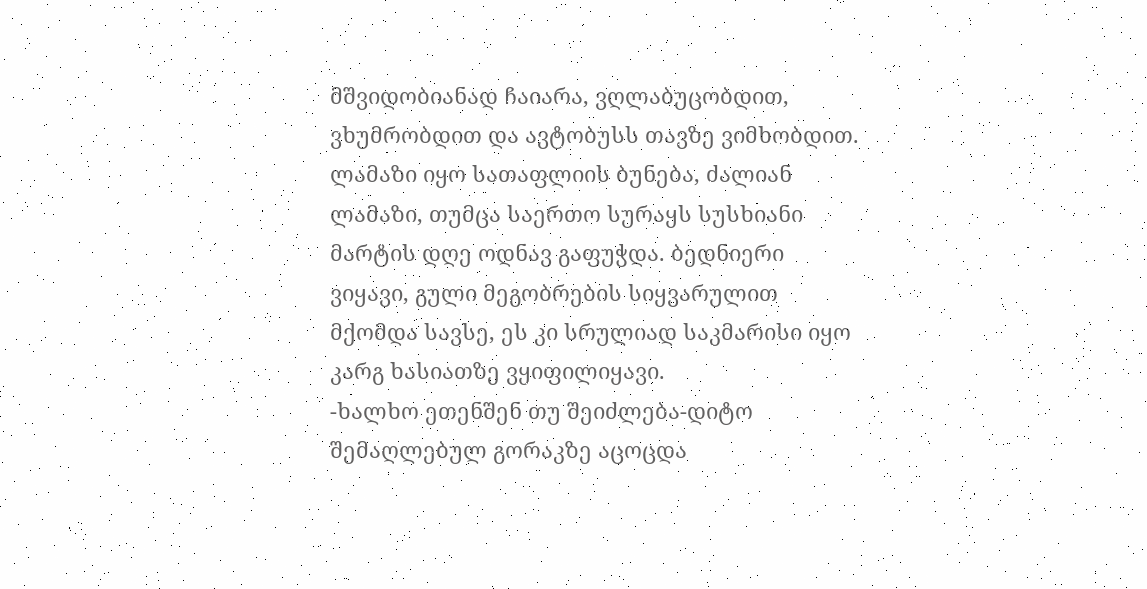მშვიდობიანად ჩაიარა, ვღლაბუცობდით, ვხუმრობდით და ავტობუსს თავზე ვიმხობდით.
ლამაზი იყო სათაფლიის ბუნება, ძალიან ლამაზი, თუმცა საერთო სურაყს სუსხიანი მარტის დღე ოდნავ გაფუჭდა. ბედნიერი ვიყავი, გული მეგობრების სიყვარულით მქომდა სავსე, ეს კი სრულიად საკმარისი იყო კარგ ხასიათზე ვყიფილიყავი.
-ხალხო ეთენშენ თუ შეიძლება-დიტო შემაღლებულ გორაკზე აცოცდა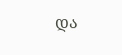და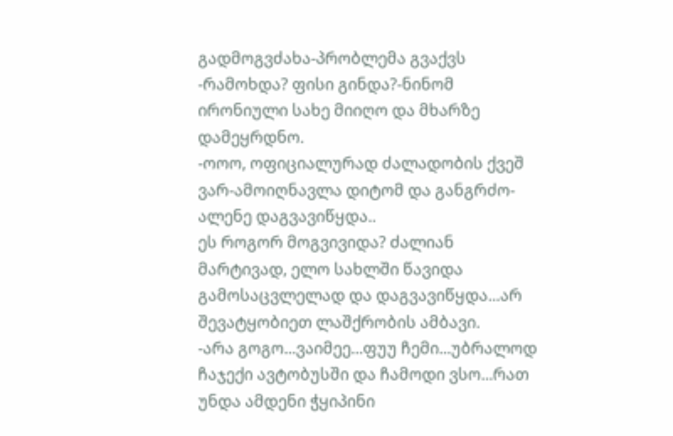გადმოგვძახა-პრობლემა გვაქვს
-რამოხდა? ფისი გინდა?-ნინომ ირონიული სახე მიიღო და მხარზე დამეყრდნო.
-ოოო, ოფიციალურად ძალადობის ქვეშ ვარ-ამოიღნავლა დიტომ და განგრძო-ალენე დაგვავიწყდა..
ეს როგორ მოგვივიდა? ძალიან მარტივად, ელო სახლში წავიდა გამოსაცვლელად და დაგვავიწყდა...არ შევატყობიეთ ლაშქრობის ამბავი.
-არა გოგო...ვაიმეე...ფუუ ჩემი...უბრალოდ ჩაჯექი ავტობუსში და ჩამოდი ვსო...რათ უნდა ამდენი ჭყიპინი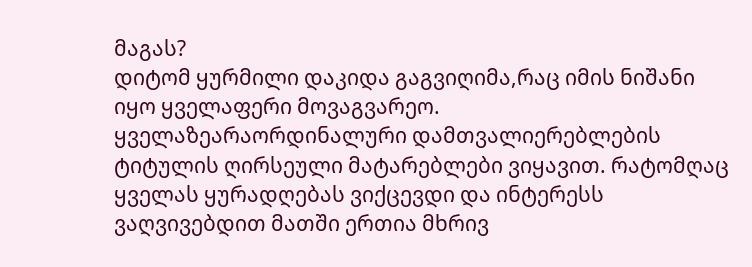მაგას?
დიტომ ყურმილი დაკიდა გაგვიღიმა,რაც იმის ნიშანი იყო ყველაფერი მოვაგვარეო. ყველაზეარაორდინალური დამთვალიერებლების ტიტულის ღირსეული მატარებლები ვიყავით. რატომღაც ყველას ყურადღებას ვიქცევდი და ინტერესს ვაღვივებდით მათში ერთია მხრივ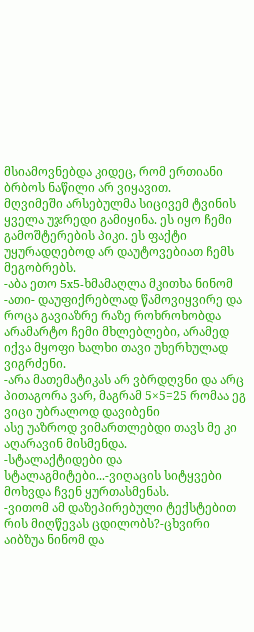მსიამოვნებდა კიდეც, რომ ერთიანი ბრბოს ნაწილი არ ვიყავით.
მღვიმეში არსებულმა სიცივემ ტვინის ყველა უჯრედი გამიყინა. ეს იყო ჩემი გამოშტერების პიკი. ეს ფაქტი უყურადღებოდ არ დაუტოვებიათ ჩემს მეგობრებს.
-აბა ეთო 5x5-ხმამაღლა მკითხა ნინომ
-ათი- დაუფიქრებლად წამოვიყვირე და როცა გავიაზრე რაზე როხროხობდა არამარტო ჩემი მხლებლები, არამედ იქვა მყოფი ხალხი თავი უხერხულად ვიგრძენი.
-არა მათემატიკას არ ვბრდღვნი და არც პითაგორა ვარ, მაგრამ 5×5=25 რომაა ეგ ვიცი უბრალოდ დავიბენი
ასე უაზროდ ვიმართლებდი თავს მე კი აღარავინ მისმენდა.
-სტალაქტიდები და სტალაგმიტები...-ვიღაცის სიტყვები მოხვდა ჩვენ ყურთასმენას.
-ვითომ ამ დაზეპირებული ტექსტებით რის მიღწევას ცდილობს?-ცხვირი აიბზუა ნინომ და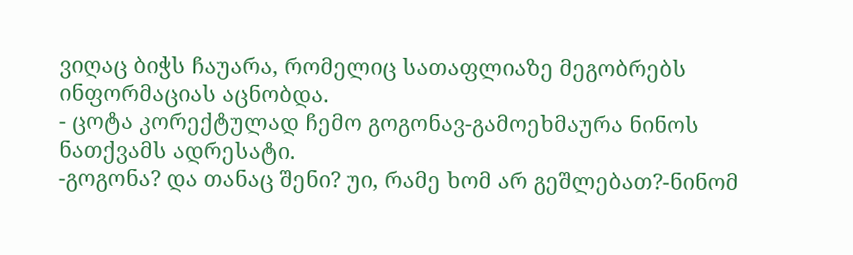ვიღაც ბიჭს ჩაუარა, რომელიც სათაფლიაზე მეგობრებს ინფორმაციას აცნობდა.
- ცოტა კორექტულად ჩემო გოგონავ-გამოეხმაურა ნინოს ნათქვამს ადრესატი.
-გოგონა? და თანაც შენი? უი, რამე ხომ არ გეშლებათ?-ნინომ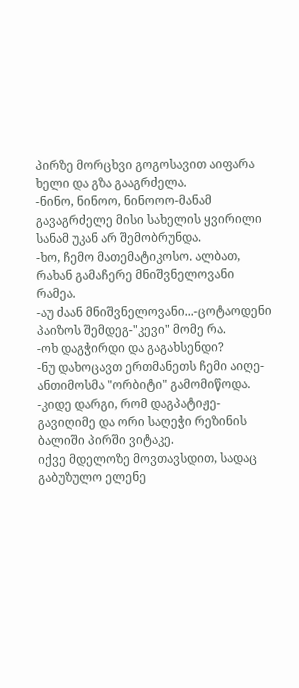პირზე მორცხვი გოგოსავით აიფარა ხელი და გზა გააგრძელა.
-ნინო, ნინოო, ნინოოო-მანამ გავაგრძელე მისი სახელის ყვირილი სანამ უკან არ შემობრუნდა.
-ხო, ჩემო მათემატიკოსო. ალბათ, რახან გამაჩერე მნიშვნელოვანი რამეა.
-აუ ძაან მნიშვნელოვანი...-ცოტაოდენი პაიზოს შემდეგ-"კევი" მომე რა.
-ოხ დაგჭირდი და გაგახსენდი?
-ნუ დახოცავთ ერთმანეთს ჩემი აიღე-ანთიმოსმა "ორბიტი" გამომიწოდა.
-კიდე დარგი, რომ დაგპატიჟე-გავიღიმე და ორი საღეჭი რეზინის ბალიში პირში ვიტაკე.
იქვე მდელოზე მოვთავსდით, სადაც გაბუზულო ელენე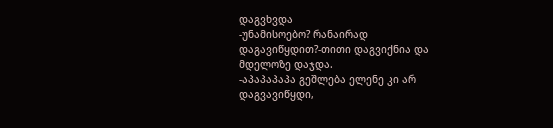დაგვხვდა
-უნამისოებო? რანაირად დაგავიწყდით?-თითი დაგვიქნია და მდელოზე დაჯდა.
-აპაპაპაპა გეშლება ელენე კი არ დაგვავიწყდი,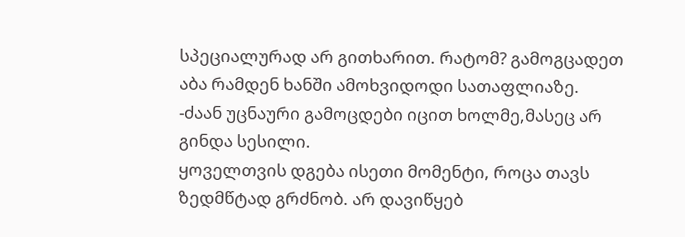სპეციალურად არ გითხარით. რატომ? გამოგცადეთ აბა რამდენ ხანში ამოხვიდოდი სათაფლიაზე.
-ძაან უცნაური გამოცდები იცით ხოლმე,მასეც არ გინდა სესილი.
ყოველთვის დგება ისეთი მომენტი, როცა თავს ზედმწტად გრძნობ. არ დავიწყებ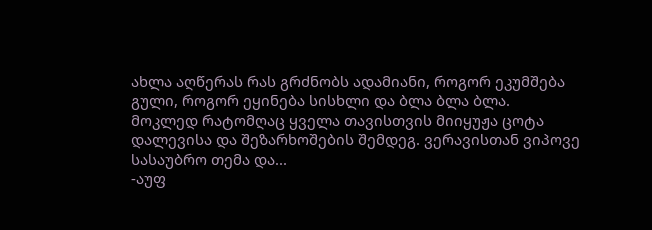ახლა აღწერას რას გრძნობს ადამიანი, როგორ ეკუმშება გული, როგორ ეყინება სისხლი და ბლა ბლა ბლა.
მოკლედ რატომღაც ყველა თავისთვის მიიყუჟა ცოტა დალევისა და შეზარხოშების შემდეგ. ვერავისთან ვიპოვე სასაუბრო თემა და...
-აუფ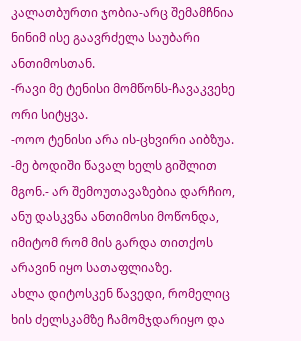კალათბურთი ჯობია-არც შემამჩნია ნინიმ ისე გაავრძელა საუბარი ანთიმოსთან.
-რავი მე ტენისი მომწონს-ჩავაკვეხე ორი სიტყვა.
-ოოო ტენისი არა ის-ცხვირი აიბზუა.
-მე ბოდიში წავალ ხელს გიშლით მგონ.- არ შემოუთავაზებია დარჩიო, ანუ დასკვნა ანთიმოსი მოწონდა, იმიტომ რომ მის გარდა თითქოს არავინ იყო სათაფლიაზე.
ახლა დიტოსკენ წავედი, რომელიც ხის ძელსკამზე ჩამომჯდარიყო და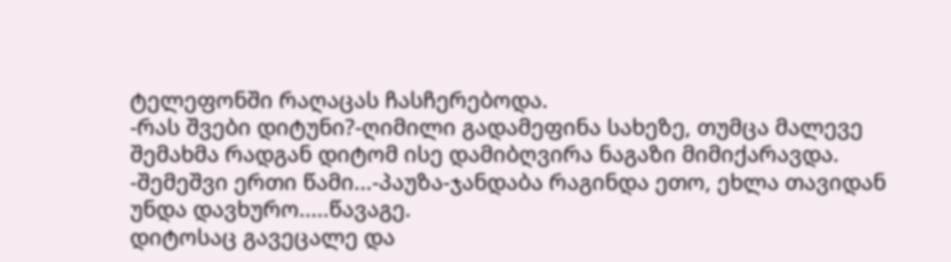ტელეფონში რაღაცას ჩასჩერებოდა.
-რას შვები დიტუნი?-ღიმილი გადამეფინა სახეზე, თუმცა მალევე შემახმა რადგან დიტომ ისე დამიბღვირა ნაგაზი მიმიქარავდა.
-შემეშვი ერთი წამი...-პაუზა-ჯანდაბა რაგინდა ეთო, ეხლა თავიდან უნდა დავხურო.....წავაგე.
დიტოსაც გავეცალე და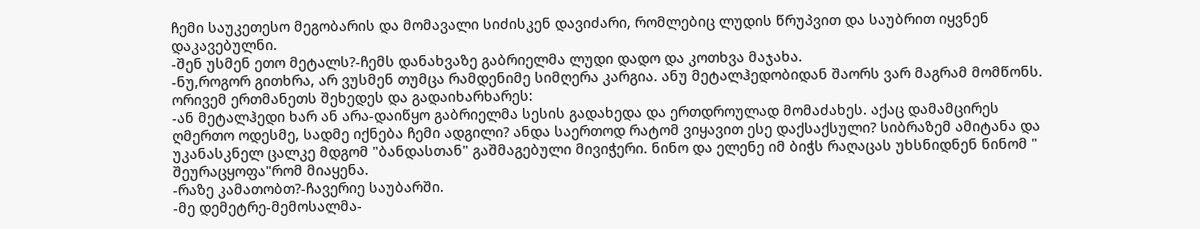ჩემი საუკეთესო მეგობარის და მომავალი სიძისკენ დავიძარი, რომლებიც ლუდის წრუპვით და საუბრით იყვნენ დაკავებულნი.
-შენ უსმენ ეთო მეტალს?-ჩემს დანახვაზე გაბრიელმა ლუდი დადო და კოთხვა მაჯახა.
-ნუ,როგორ გითხრა, არ ვუსმენ თუმცა რამდენიმე სიმღერა კარგია. ანუ მეტალჰედობიდან შაორს ვარ მაგრამ მომწონს.
ორივემ ერთმანეთს შეხედეს და გადაიხარხარეს:
-ან მეტალჰედი ხარ ან არა-დაიწყო გაბრიელმა სესის გადახედა და ერთდროულად მომაძახეს. აქაც დამამცირეს ღმერთო ოდესმე, სადმე იქნება ჩემი ადგილი? ანდა საერთოდ რატომ ვიყავით ესე დაქსაქსული? სიბრაზემ ამიტანა და უკანასკნელ ცალკე მდგომ "ბანდასთან" გაშმაგებული მივიჭერი. ნინო და ელენე იმ ბიჭს რაღაცას უხსნიდნენ ნინომ " შეურაცყოფა"რომ მიაყენა.
-რაზე კამათობთ?-ჩავერიე საუბარში.
-მე დემეტრე-მემოსალმა-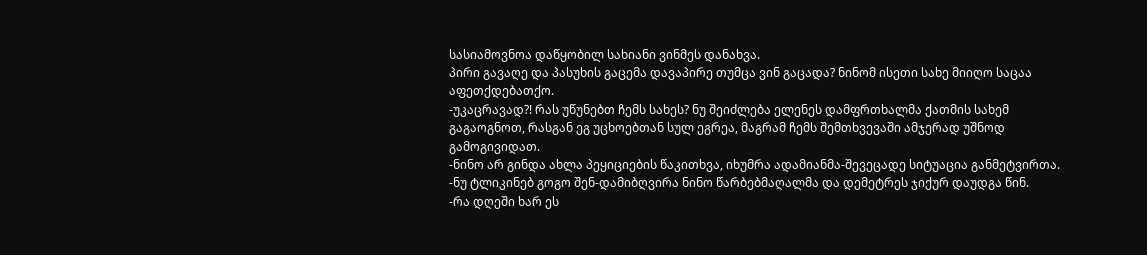სასიამოვნოა დაწყობილ სახიანი ვინმეს დანახვა.
პირი გავაღე და პასუხის გაცემა დავაპირე თუმცა ვინ გაცადა? ნინომ ისეთი სახე მიიღო საცაა აფეთქდებათქო.
-უკაცრავად?! რას უწუნებთ ჩემს სახეს? ნუ შეიძლება ელენეს დამფრთხალმა ქათმის სახემ გაგაოგნოთ, რასგან ეგ უცხოებთან სულ ეგრეა, მაგრამ ჩემს შემთხვევაში ამჯერად უშნოდ გამოგივიდათ.
-ნინო არ გინდა ახლა პეყიციების წაკითხვა, იხუმრა ადამიანმა-შევეცადე სიტუაცია განმეტვირთა.
-ნუ ტლიკინებ გოგო შენ-დამიბღვირა ნინო წარბებმაღალმა და დემეტრეს ჯიქურ დაუდგა წინ.
-რა დღეში ხარ ეს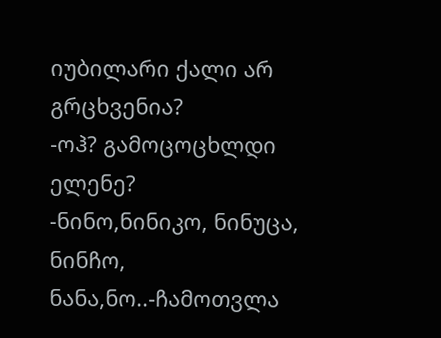იუბილარი ქალი არ გრცხვენია?
-ოჰ? გამოცოცხლდი ელენე?
-ნინო,ნინიკო, ნინუცა, ნინჩო, ნანა,ნო..-ჩამოთვლა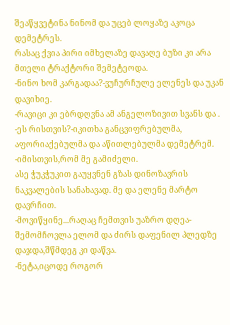შეაწყვეტინა ნინომ და უცებ ლოყაზე აკოცა დემეტრეს.
რასაც ქვია პირი იმხელაზე დავაღე ბუზი კი არა მთელი ტრაქტორი შემეტეოდა.
-ნინო ხომ კარგადაა?-ვუჩურჩულე ელენეს და უკან დავიხიე.
-რავიცი კი ებრდღვნა ამ ანგელოზივით სვანს და .
-ეს რისთვის?-იკითხა განცვიფრებულმა, აფორიაქებულმა და აწითლებულმა დემეტრემ.
-იმისთვის,რომ მე გამიძელი.
ასე ჭუკჭუკით გაუყვნენ გზას დინოზავრის ნაკვალების სანახავად. მე და ელენე მარტო დავრჩით.
-მოვიწყინე...რაღაც ჩემთვის უაზრო დღეა-შემომჩოვლა ელომ და ძირს დაფენილ პლედზე დაჯდა,შწმდეგ კი დაწვა.
-ნეტა,იცოდე როგორ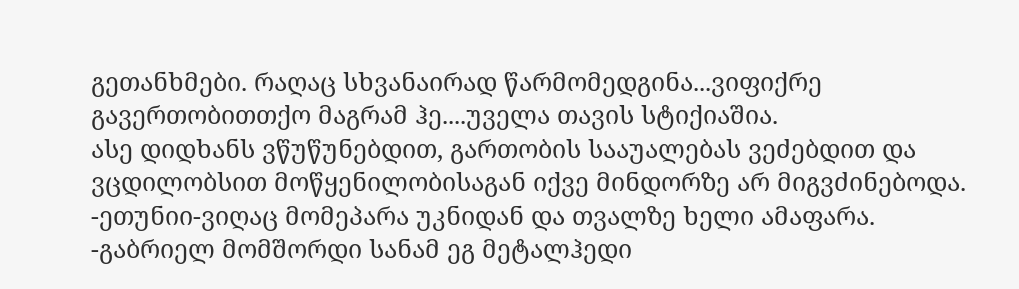გეთანხმები. რაღაც სხვანაირად წარმომედგინა...ვიფიქრე გავერთობითთქო მაგრამ ჰე....უველა თავის სტიქიაშია.
ასე დიდხანს ვწუწუნებდით, გართობის სააუალებას ვეძებდით და ვცდილობსით მოწყენილობისაგან იქვე მინდორზე არ მიგვძინებოდა.
-ეთუნიი-ვიღაც მომეპარა უკნიდან და თვალზე ხელი ამაფარა.
-გაბრიელ მომშორდი სანამ ეგ მეტალჰედი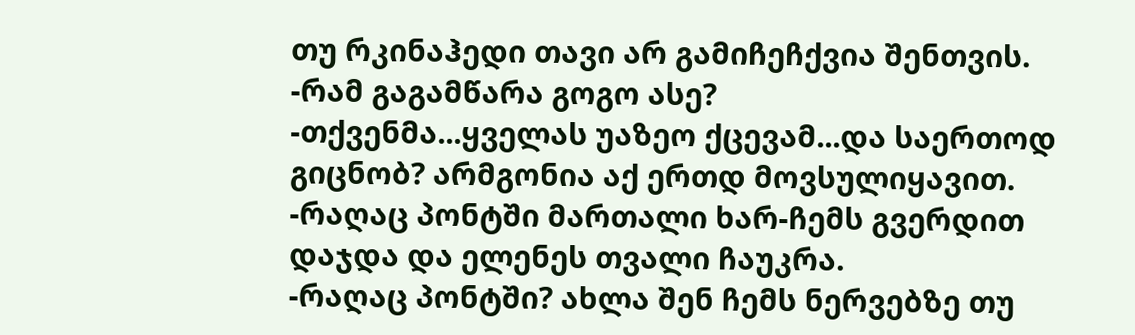თუ რკინაჰედი თავი არ გამიჩეჩქვია შენთვის.
-რამ გაგამწარა გოგო ასე?
-თქვენმა...ყველას უაზეო ქცევამ...და საერთოდ გიცნობ? არმგონია აქ ერთდ მოვსულიყავით.
-რაღაც პონტში მართალი ხარ-ჩემს გვერდით დაჯდა და ელენეს თვალი ჩაუკრა.
-რაღაც პონტში? ახლა შენ ჩემს ნერვებზე თუ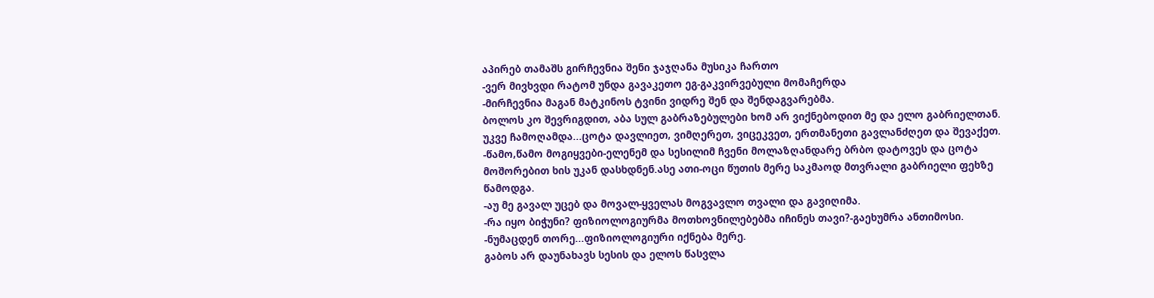აპირებ თამაშს გირჩევნია შენი ჯაჯღანა მუსიკა ჩართო
-ვერ მივხვდი რატომ უნდა გავაკეთო ეგ-გაკვირვებული მომაჩერდა
-მირჩევნია მაგან მატკინოს ტვინი ვიდრე შენ და შენდაგვარებმა.
ბოლოს კო შევრიგდით, აბა სულ გაბრაზებულები ხომ არ ვიქნებოდით მე და ელო გაბრიელთან. უკვე ჩამოღამდა...ცოტა დავლიეთ, ვიმღერეთ, ვიცეკვეთ, ერთმანეთი გავლანძღეთ და შევაქეთ.
-წამო,წამო მოგიყვები-ელენემ და სესილიმ ჩვენი მოლაზღანდარე ბრბო დატოვეს და ცოტა მოშორებით ხის უკან დასხდნენ.ასე ათი-ოცი წუთის მერე საკმაოდ მთვრალი გაბრიელი ფეხზე წამოდგა.
-აუ მე გავალ უცებ და მოვალ-ყველას მოგვავლო თვალი და გავიღიმა.
-რა იყო ბიჭუნი? ფიზიოლოგიურმა მოთხოვნილებებმა იჩინეს თავი?-გაეხუმრა ანთიმოსი.
-ნუმაცდენ თორე...ფიზიოლოგიური იქნება მერე.
გაბოს არ დაუნახავს სესის და ელოს წასვლა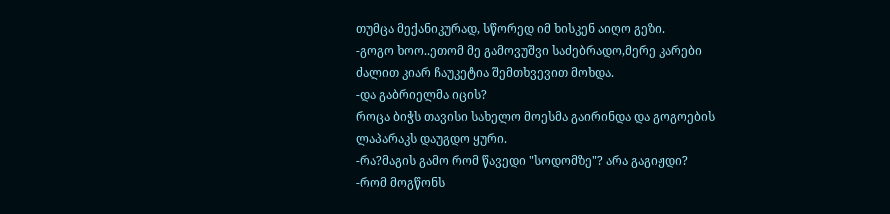თუმცა მექანიკურად, სწორედ იმ ხისკენ აიღო გეზი.
-გოგო ხოო..ეთომ მე გამოვუშვი საძებრადო,მერე კარები ძალით კიარ ჩაუკეტია შემთხვევით მოხდა.
-და გაბრიელმა იცის?
როცა ბიჭს თავისი სახელო მოესმა გაირინდა და გოგოების ლაპარაკს დაუგდო ყური.
-რა?მაგის გამო რომ წავედი "სოდომზე"? არა გაგიჟდი?
-რომ მოგწონს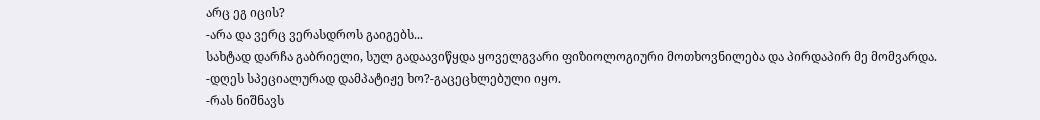არც ეგ იცის?
-არა და ვერც ვერასდროს გაიგებს...
სახტად დარჩა გაბრიელი, სულ გადაავიწყდა ყოველგვარი ფიზიოლოგიური მოთხოვნილება და პირდაპირ მე მომვარდა.
-დღეს სპეციალურად დამპატიჟე ხო?-გაცეცხლებული იყო.
-რას ნიშნავს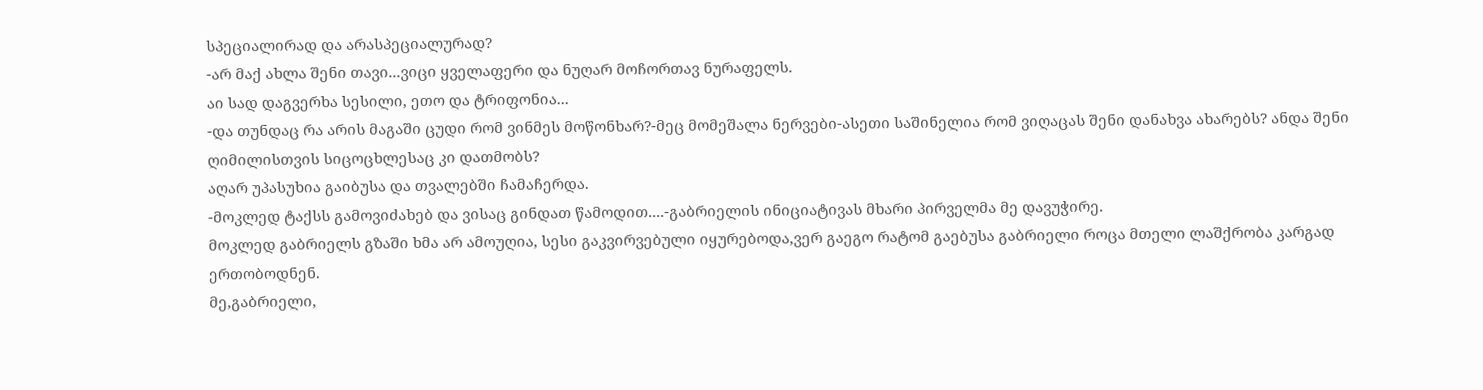სპეციალირად და არასპეციალურად?
-არ მაქ ახლა შენი თავი...ვიცი ყველაფერი და ნუღარ მოჩორთავ ნურაფელს.
აი სად დაგვერხა სესილი, ეთო და ტრიფონია...
-და თუნდაც რა არის მაგაში ცუდი რომ ვინმეს მოწონხარ?-მეც მომეშალა ნერვები-ასეთი საშინელია რომ ვიღაცას შენი დანახვა ახარებს? ანდა შენი ღიმილისთვის სიცოცხლესაც კი დათმობს?
აღარ უპასუხია გაიბუსა და თვალებში ჩამაჩერდა.
-მოკლედ ტაქსს გამოვიძახებ და ვისაც გინდათ წამოდით....-გაბრიელის ინიციატივას მხარი პირველმა მე დავუჭირე.
მოკლედ გაბრიელს გზაში ხმა არ ამოუღია, სესი გაკვირვებული იყურებოდა,ვერ გაეგო რატომ გაებუსა გაბრიელი როცა მთელი ლაშქრობა კარგად ერთობოდნენ.
მე,გაბრიელი,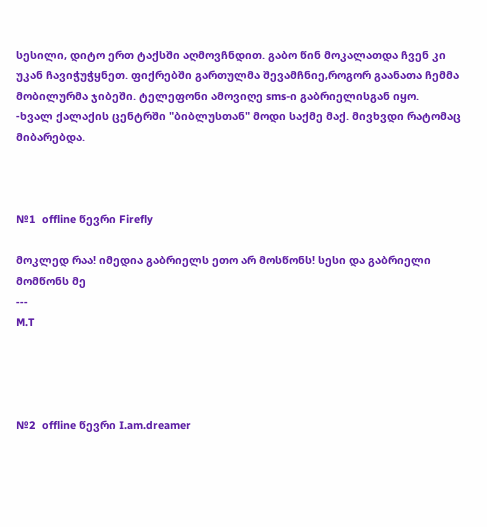სესილი, დიტო ერთ ტაქსში აღმოვჩნდით. გაბო წინ მოკალათდა ჩვენ კი უკან ჩავიჭუჭყნეთ. ფიქრებში გართულმა შევამჩნიე,როგორ გაანათა ჩემმა მობილურმა ჯიბეში. ტელეფონი ამოვიღე sms-ი გაბრიელისგან იყო.
-ხვალ ქალაქის ცენტრში "ბიბლუსთან" მოდი საქმე მაქ. მივხვდი რატომაც მიბარებდა.



№1  offline წევრი Firefly

მოკლედ რაა! იმედია გაბრიელს ეთო არ მოსწონს! სესი და გაბრიელი მომწონს მე
---
M.T




№2  offline წევრი I.am.dreamer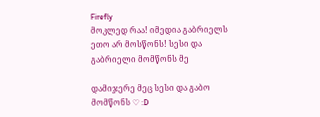Firefly
მოკლედ რაა! იმედია გაბრიელს ეთო არ მოსწონს! სესი და გაბრიელი მომწონს მე

დამიჯერე მეც სესი და გაბო მომწონს ♡ :D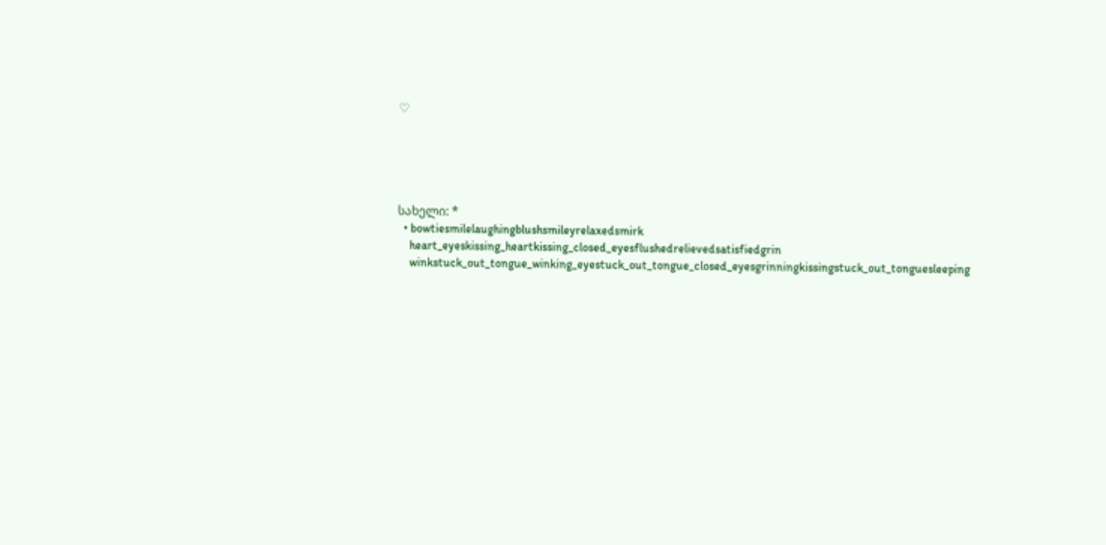♡





სახელი: *
  • bowtiesmilelaughingblushsmileyrelaxedsmirk
    heart_eyeskissing_heartkissing_closed_eyesflushedrelievedsatisfiedgrin
    winkstuck_out_tongue_winking_eyestuck_out_tongue_closed_eyesgrinningkissingstuck_out_tonguesleeping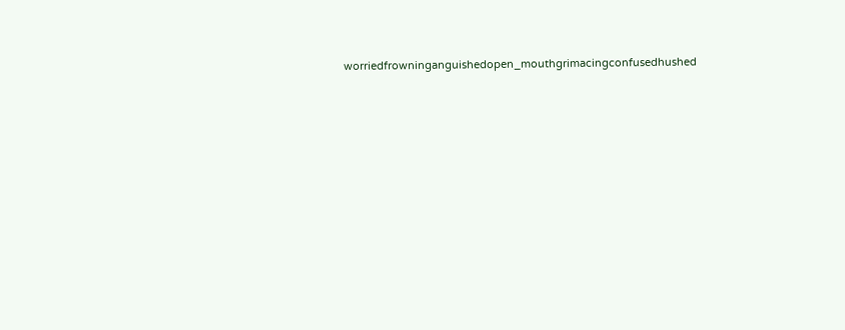worriedfrowninganguishedopen_mouthgrimacingconfusedhushed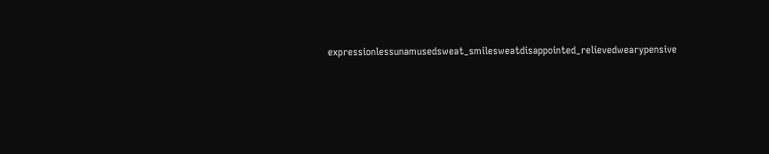expressionlessunamusedsweat_smilesweatdisappointed_relievedwearypensive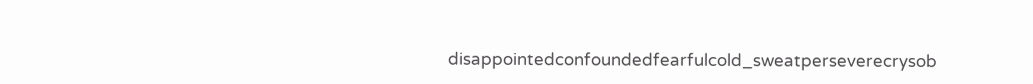disappointedconfoundedfearfulcold_sweatperseverecrysob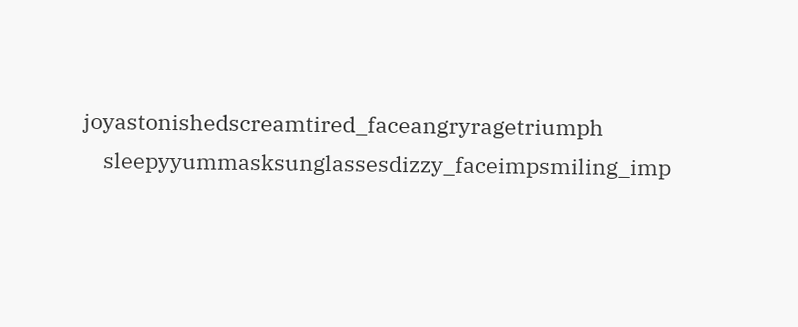joyastonishedscreamtired_faceangryragetriumph
    sleepyyummasksunglassesdizzy_faceimpsmiling_imp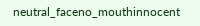neutral_faceno_mouthinnocent